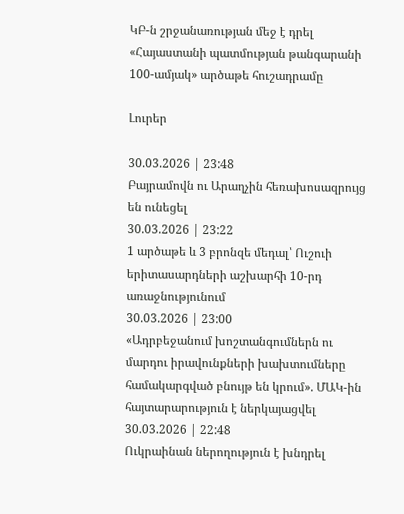ԿԲ-ն շրջանառության մեջ է դրել «Հայաստանի պատմության թանգարանի 100-ամյակ» արծաթե հուշադրամը

Լուրեր

30.03.2026 | 23:48
Բայրամովն ու Արաղչին հեռախոսազրույց են ունեցել
30.03.2026 | 23:22
1 արծաթե և 3 բրոնզե մեդալ՝ Ուշուի երիտասարդների աշխարհի 10-րդ առաջնությունում
30.03.2026 | 23:00
«Ադրբեջանում խոշտանգումներն ու մարդու իրավունքների խախտումները համակարգված բնույթ են կրում». ՄԱԿ-ին հայտարարություն է ներկայացվել
30.03.2026 | 22:48
Ուկրաինան ներողություն է խնդրել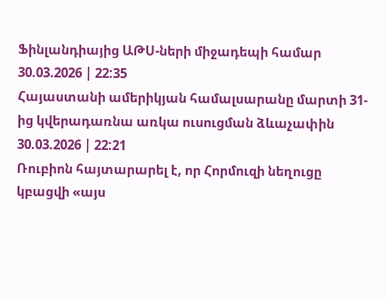Ֆինլանդիայից ԱԹՍ-ների միջադեպի համար
30.03.2026 | 22:35
Հայաստանի ամերիկյան համալսարանը մարտի 31-ից կվերադառնա առկա ուսուցման ձևաչափին
30.03.2026 | 22:21
Ռուբիոն հայտարարել է, որ Հորմուզի նեղուցը կբացվի «այս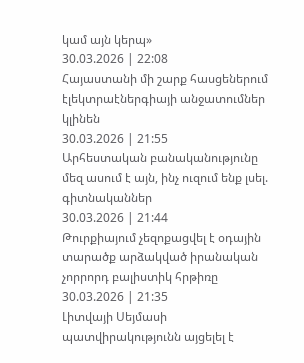կամ այն կերպ»
30.03.2026 | 22:08
Հայաստանի մի շարք հասցեներում էլեկտրաէներգիայի անջատումներ կլինեն
30.03.2026 | 21:55
Արհեստական բանականությունը մեզ ասում է այն, ինչ ուզում ենք լսել. գիտնականներ
30.03.2026 | 21:44
Թուրքիայում չեզոքացվել է օդային տարածք արձակված իրանական չորրորդ բալիստիկ հրթիռը
30.03.2026 | 21:35
Լիտվայի Սեյմասի պատվիրակությունն այցելել է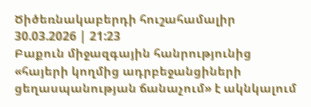Ծիծեռնակաբերդի հուշահամալիր
30.03.2026 | 21:23
Բաքուն միջազգային հանրությունից «հայերի կողմից ադրբեջանցիների ցեղասպանության ճանաչում» է ակնկալում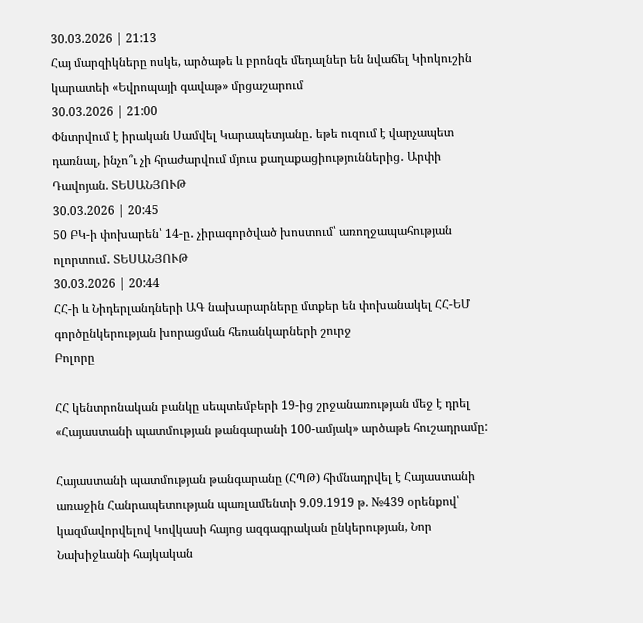30.03.2026 | 21:13
Հայ մարզիկները ոսկե, արծաթե և բրոնզե մեդալներ են նվաճել Կիոկուշին կարատեի «Եվրոպայի գավաթ» մրցաշարում
30.03.2026 | 21:00
Փնտրվում է իրական Սամվել Կարապետյանը․ եթե ուզում է վարչապետ դառնալ, ինչո՞ւ չի հրաժարվում մյուս քաղաքացիություններից․ Արփի Դավոյան. ՏԵՍԱՆՅՈՒԹ
30.03.2026 | 20:45
50 ԲԿ-ի փոխարեն՝ 14-ը․ չիրագործված խոստում՝ առողջապահության ոլորտում․ ՏԵՍԱՆՅՈՒԹ
30.03.2026 | 20:44
ՀՀ-ի և Նիդերլանդների ԱԳ նախարարները մտքեր են փոխանակել ՀՀ-ԵՄ գործընկերության խորացման հեռանկարների շուրջ
Բոլորը

ՀՀ կենտրոնական բանկը սեպտեմբերի 19-ից շրջանառության մեջ է դրել «Հայաստանի պատմության թանգարանի 100-ամյակ» արծաթե հուշադրամը:

Հայաստանի պատմության թանգարանը (ՀՊԹ) հիմնադրվել է Հայաստանի առաջին Հանրապետության պառլամենտի 9.09.1919 թ. №439 օրենքով՝ կազմավորվելով Կովկասի հայոց ազգագրական ընկերության, Նոր Նախիջևանի հայկական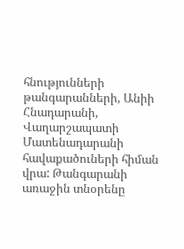հնությունների թանգարանների, Անիի Հնադարանի, Վաղարշապատի Մատենադարանի հավաքածուների հիման վրա: Թանգարանի առաջին տնօրենը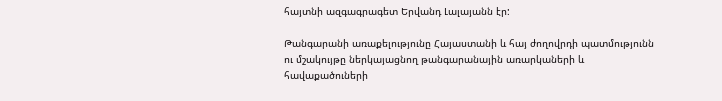հայտնի ազգագրագետ Երվանդ Լալայանն էր:

Թանգարանի առաքելությունը Հայաստանի և հայ ժողովրդի պատմությունն ու մշակույթը ներկայացնող թանգարանային առարկաների և հավաքածուների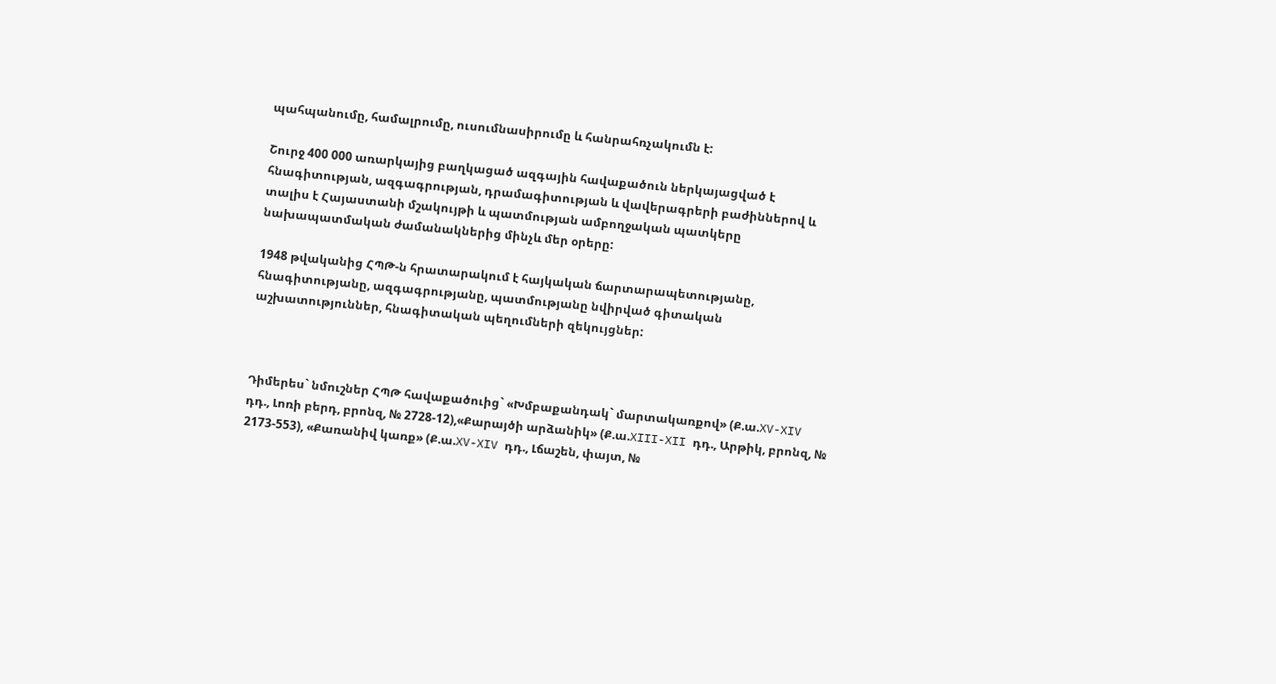պահպանումը, համալրումը, ուսումնասիրումը և հանրահռչակումն է:

Շուրջ 400 000 առարկայից բաղկացած ազգային հավաքածուն ներկայացված է հնագիտության, ազգագրության, դրամագիտության և վավերագրերի բաժիններով և տալիս է Հայաստանի մշակույթի և պատմության ամբողջական պատկերը նախապատմական ժամանակներից մինչև մեր օրերը:

1948 թվականից ՀՊԹ-ն հրատարակում է հայկական ճարտարապետությանը, հնագիտությանը, ազգագրությանը, պատմությանը նվիրված գիտական աշխատություններ, հնագիտական պեղումների զեկույցներ:



Դիմերես` նմուշներ ՀՊԹ հավաքածուից` «Խմբաքանդակ` մարտակառքով» (Ք.ա.XV-XIV դդ., Լոռի բերդ, բրոնզ, № 2728-12),«Քարայծի արձանիկ» (Ք.ա.XIII-XII դդ., Արթիկ, բրոնզ, № 2173-553), «Քառանիվ կառք» (Ք.ա.XV-XIV դդ., Լճաշեն, փայտ, №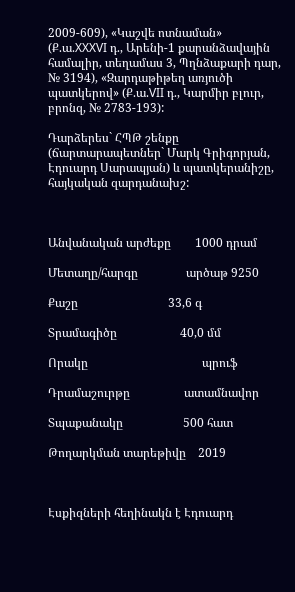2009-609), «Կաշվե ոտնաման» (Ք.ա.XXXVI դ., Արենի-1 քարանձավային համալիր, տեղամաս 3, Պղնձաքարի դար, № 3194), «Զարդաթիթեղ առյուծի պատկերով» (Ք.ա.VII դ., Կարմիր բլուր, բրոնզ, № 2783-193):

Դարձերես` ՀՊԹ շենքը (ճարտարապետներ` Մարկ Գրիգորյան, Էդուարդ Սարապյան) և պատկերանիշը, հայկական զարդանախշ:



Անվանական արժեքը        1000 դրամ

Մետաղը/հարգը                արծաթ 9250

Քաշը                              33,6 գ

Տրամագիծը                     40,0 մմ

Որակը                                      պրուֆ

Դրամաշուրթը                  ատամնավոր

Տպաքանակը                    500 հատ

Թողարկման տարեթիվը    2019



Էսքիզների հեղինակն է Էդուարդ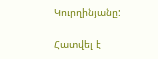Կուրղինյանը:

Հատվել է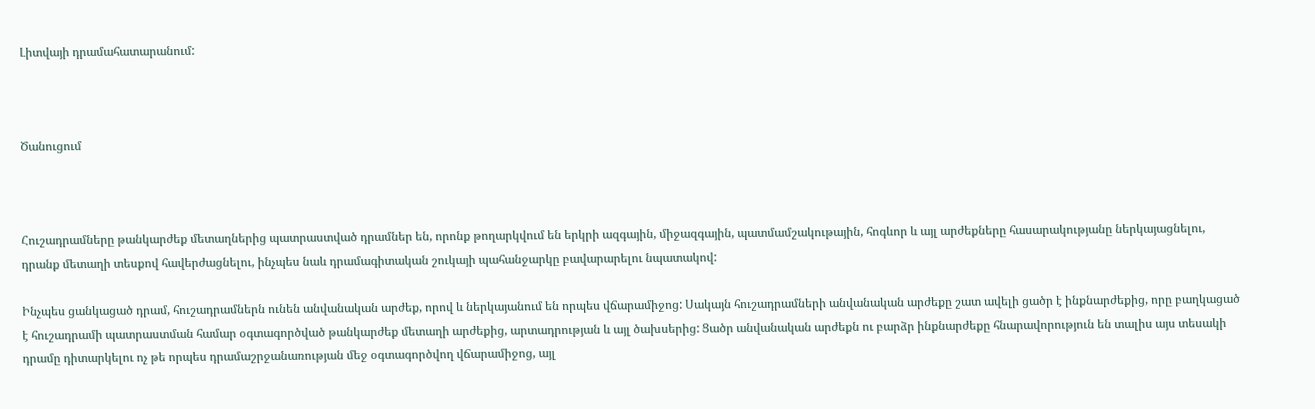Լիտվայի դրամահատարանում:



Ծանուցում



Հուշադրամները թանկարժեք մետաղներից պատրաստված դրամներ են, որոնք թողարկվում են երկրի ազգային, միջազգային, պատմամշակութային, հոգևոր և այլ արժեքները հասարակությանը ներկայացնելու, դրանք մետաղի տեսքով հավերժացնելու, ինչպես նաև դրամագիտական շուկայի պահանջարկը բավարարելու նպատակով:

Ինչպես ցանկացած դրամ, հուշադրամներն ունեն անվանական արժեք, որով և ներկայանում են որպես վճարամիջոց: Սակայն հուշադրամների անվանական արժեքը շատ ավելի ցածր է ինքնարժեքից, որը բաղկացած է հուշադրամի պատրաստման համար օգտագործված թանկարժեք մետաղի արժեքից, արտադրության և այլ ծախսերից: Ցածր անվանական արժեքն ու բարձր ինքնարժեքը հնարավորություն են տալիս այս տեսակի դրամը դիտարկելու ոչ թե որպես դրամաշրջանառության մեջ օգտագործվող վճարամիջոց, այլ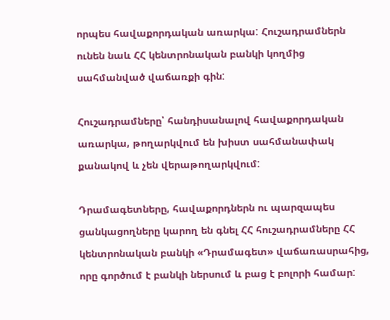որպես հավաքորդական առարկա: Հուշադրամներն ունեն նաև ՀՀ կենտրոնական բանկի կողմից սահմանված վաճառքի գին:

Հուշադրամները՝ հանդիսանալով հավաքորդական առարկա, թողարկվում են խիստ սահմանափակ քանակով և չեն վերաթողարկվում:

Դրամագետները, հավաքորդներն ու պարզապես ցանկացողները կարող են գնել ՀՀ հուշադրամները ՀՀ կենտրոնական բանկի «Դրամագետ» վաճառասրահից, որը գործում է բանկի ներսում և բաց է բոլորի համար: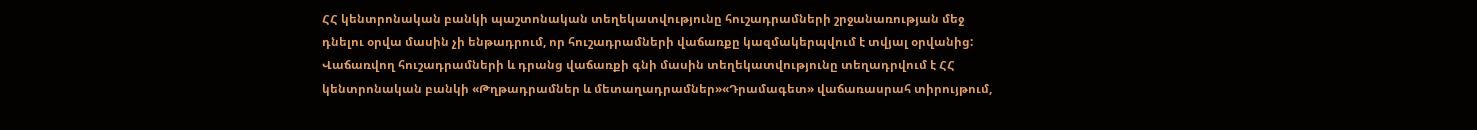ՀՀ կենտրոնական բանկի պաշտոնական տեղեկատվությունը հուշադրամների շրջանառության մեջ դնելու օրվա մասին չի ենթադրում, որ հուշադրամների վաճառքը կազմակերպվում է տվյալ օրվանից: Վաճառվող հուշադրամների և դրանց վաճառքի գնի մասին տեղեկատվությունը տեղադրվում է ՀՀ կենտրոնական բանկի «Թղթադրամներ և մետաղադրամներ»«Դրամագետ» վաճառասրահ տիրույթում,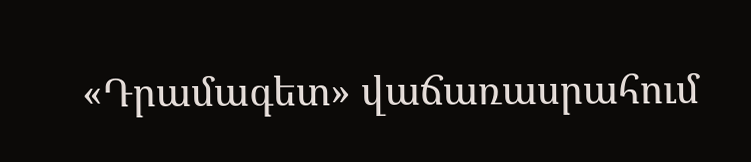«Դրամագետ» վաճառասրահում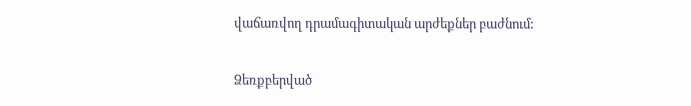վաճառվող դրամագիտական արժեքներ բաժնում:

Ձեռքբերված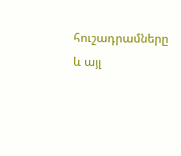հուշադրամները և այլ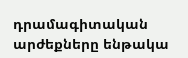դրամագիտական արժեքները ենթակա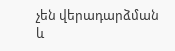չեն վերադարձման և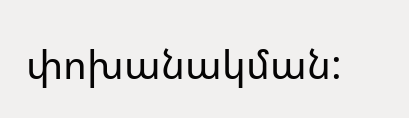փոխանակման: